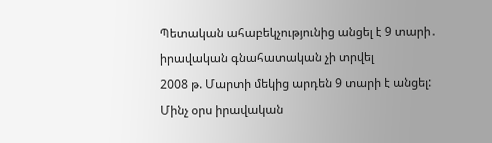Պետական ահաբեկչությունից անցել է 9 տարի․ իրավական գնահատական չի տրվել
2008 թ. Մարտի մեկից արդեն 9 տարի է անցել: Մինչ օրս իրավական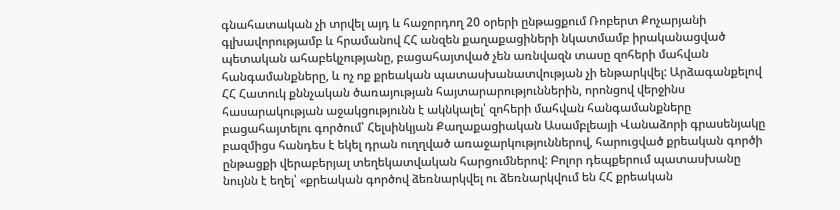գնահատական չի տրվել այդ և հաջորդող 20 օրերի ընթացքում Ռոբերտ Քոչարյանի գլխավորությամբ և հրամանով ՀՀ անզեն քաղաքացիների նկատմամբ իրականացված պետական ահաբեկչությանը, բացահայտված չեն առնվազն տասը զոհերի մահվան հանգամանքները, և ոչ ոք քրեական պատասխանատվության չի ենթարկվել: Արձագանքելով ՀՀ Հատուկ քննչական ծառայության հայտարարություններին, որոնցով վերջինս հասարակության աջակցությունն է ակնկալել՝ զոհերի մահվան հանգամանքները բացահայտելու գործում՝ Հելսինկյան Քաղաքացիական Ասամբլեայի Վանաձորի գրասենյակը բազմիցս հանդես է եկել դրան ուղղված առաջարկություններով, հարուցված քրեական գործի ընթացքի վերաբերյալ տեղեկատվական հարցումներով: Բոլոր դեպքերում պատասխանը նույնն է եղել՝ «քրեական գործով ձեռնարկվել ու ձեռնարկվում են ՀՀ քրեական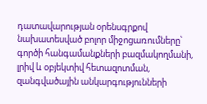դատավարության օրենսգրքով նախատեսված բոլոր միջոցառումները՝ գործի հանգամանքների բազմակողմանի, լրիվ և օբյեկտիվ հետազոտման, զանգվածային անկարգությունների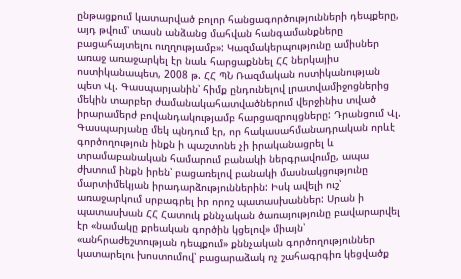ընթացքում կատարված բոլոր հանցագործությունների դեպքերը, այդ թվում՝ տասն անձանց մահվան հանգամանքները բացահայտելու ուղղությամբ»: Կազմակերպությունը ամիսներ առաջ առաջարկել էր նաև հարցաքննել ՀՀ ներկայիս ոստիկանապետ, 2008 թ. ՀՀ ՊՆ Ռազմական ոստիկանության պետ Վլ. Գասպարյանին՝ հիմք ընդունելով լրատվամիջոցներից մեկին տարբեր ժամանակահատվածներում վերջինիս տված իրարամերժ բովանդակությամբ հարցազրույցները: Դրանցում Վլ. Գասպարյանը մեկ պնդում էր, որ հակասահմանադրական որևէ գործողություն ինքն ի պաշտոնե չի իրականացրել և տրամաբանական համարում բանակի ներգրավումը, ապա ժխտում ինքն իրեն՝ բացառելով բանակի մասնակցությունը մարտիմեկյան իրադարձություններին: Իսկ ավելի ուշ՝ առաջարկում սրբագրել իր որոշ պատասխաններ: Սրան ի պատասխան ՀՀ Հատուկ քննչական ծառայությունը բավարարվել էր «նամակը քրեական գործին կցելով» միայն՝ «անհրաժեշտության դեպքում» քննչական գործողություններ կատարելու խոստումով՝ բացարաձակ ոչ շահագրգիռ կեցվածք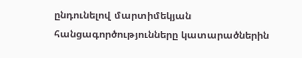ընդունելով մարտիմեկյան հանցագործությունները կատարածներին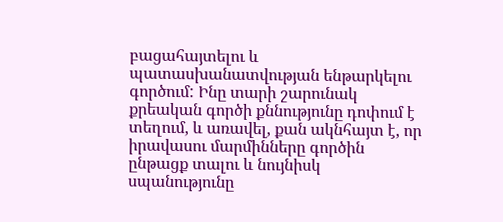բացահայտելու և պատասխանատվության ենթարկելու գործում: Ինը տարի շարունակ քրեական գործի քննությունը դոփում է տեղում, և առավել, քան ակնհայտ է, որ իրավասու մարմինները գործին ընթացք տալու և նույնիսկ սպանությունը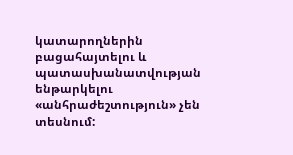կատարողներին բացահայտելու և պատասխանատվության ենթարկելու «անհրաժեշտություն» չեն տեսնում: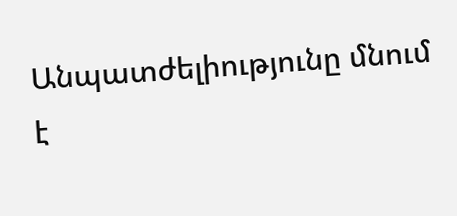Անպատժելիությունը մնում է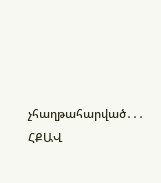չհաղթահարված․․․ ՀՔԱՎ